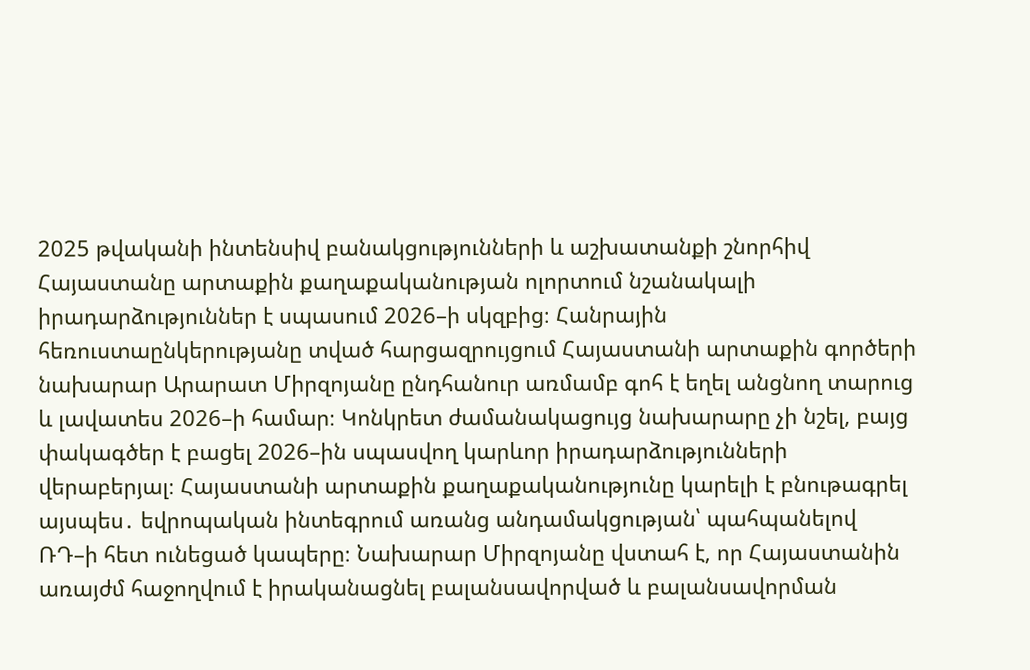2025 թվականի ինտենսիվ բանակցությունների և աշխատանքի շնորհիվ Հայաստանը արտաքին քաղաքականության ոլորտում նշանակալի իրադարձություններ է սպասում 2026–ի սկզբից։ Հանրային հեռուստաընկերությանը տված հարցազրույցում Հայաստանի արտաքին գործերի նախարար Արարատ Միրզոյանը ընդհանուր առմամբ գոհ է եղել անցնող տարուց և լավատես 2026–ի համար։ Կոնկրետ ժամանակացույց նախարարը չի նշել, բայց փակագծեր է բացել 2026–ին սպասվող կարևոր իրադարձությունների վերաբերյալ։ Հայաստանի արտաքին քաղաքականությունը կարելի է բնութագրել այսպես․ եվրոպական ինտեգրում առանց անդամակցության՝ պահպանելով ՌԴ–ի հետ ունեցած կապերը։ Նախարար Միրզոյանը վստահ է, որ Հայաստանին առայժմ հաջողվում է իրականացնել բալանսավորված և բալանսավորման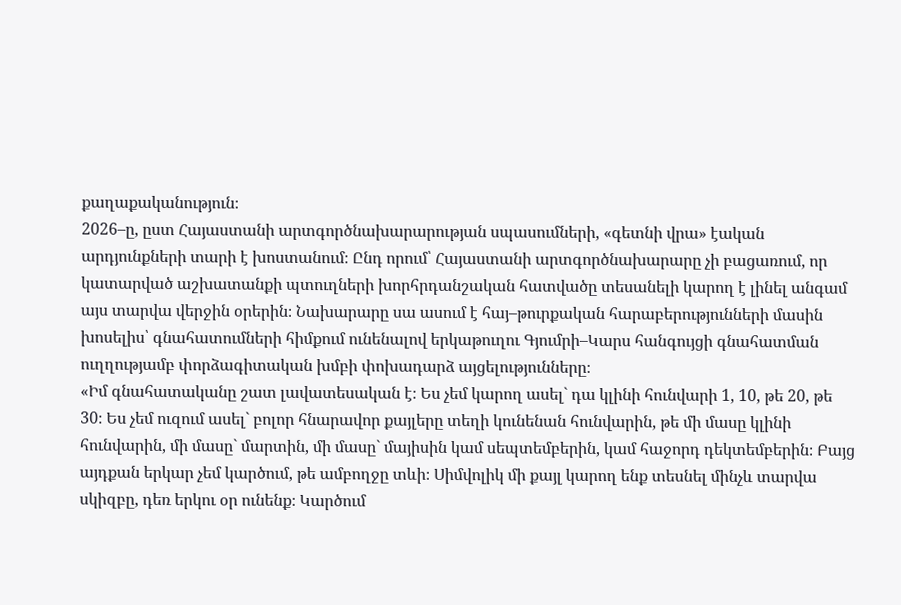քաղաքականություն։
2026–ը, ըստ Հայաստանի արտգործնախարարության սպասումների, «գետնի վրա» էական արդյունքների տարի է խոստանում։ Ընդ որում՝ Հայաստանի արտգործնախարարը չի բացառում, որ կատարված աշխատանքի պտուղների խորհրդանշական հատվածը տեսանելի կարող է լինել անգամ այս տարվա վերջին օրերին։ Նախարարը սա ասում է հայ–թուրքական հարաբերությունների մասին խոսելիս՝ գնահատումների հիմքում ունենալով երկաթուղու Գյումրի–Կարս հանգույցի գնահատման ուղղությամբ փորձագիտական խմբի փոխադարձ այցելությունները։
«Իմ գնահատականը շատ լավատեսական է։ Ես չեմ կարող ասել` դա կլինի հունվարի 1, 10, թե 20, թե 30։ Ես չեմ ուզում ասել` բոլոր հնարավոր քայլերը տեղի կունենան հունվարին, թե մի մասը կլինի հունվարին, մի մասը` մարտին, մի մասը` մայիսին կամ սեպտեմբերին, կամ հաջորդ դեկտեմբերին։ Բայց այդքան երկար չեմ կարծում, թե ամբողջը տևի։ Սիմվոլիկ մի քայլ կարող ենք տեսնել մինչև տարվա սկիզբը, դեռ երկու օր ունենք։ Կարծում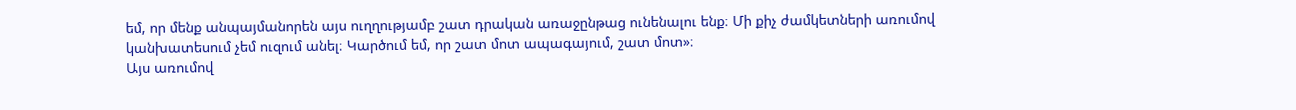եմ, որ մենք անպայմանորեն այս ուղղությամբ շատ դրական առաջընթաց ունենալու ենք։ Մի քիչ ժամկետների առումով կանխատեսում չեմ ուզում անել։ Կարծում եմ, որ շատ մոտ ապագայում, շատ մոտ»։
Այս առումով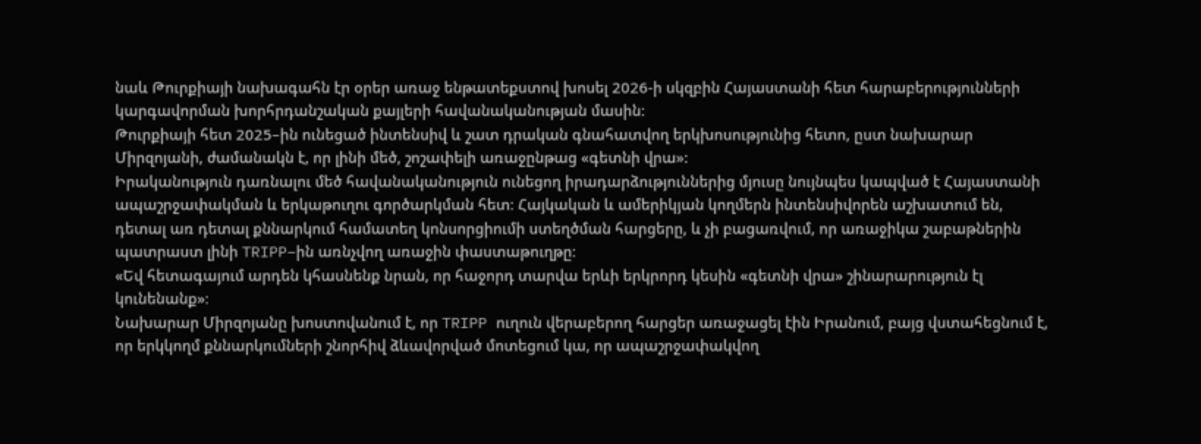նաև Թուրքիայի նախագահն էր օրեր առաջ ենթատեքստով խոսել 2026-ի սկզբին Հայաստանի հետ հարաբերությունների կարգավորման խորհրդանշական քայլերի հավանականության մասին։
Թուրքիայի հետ 2025–ին ունեցած ինտենսիվ և շատ դրական գնահատվող երկխոսությունից հետո, ըստ նախարար Միրզոյանի, ժամանակն է, որ լինի մեծ, շոշափելի առաջընթաց «գետնի վրա»:
Իրականություն դառնալու մեծ հավանականություն ունեցող իրադարձություններից մյուսը նույնպես կապված է Հայաստանի ապաշրջափակման և երկաթուղու գործարկման հետ։ Հայկական և ամերիկյան կողմերն ինտենսիվորեն աշխատում են, դետալ առ դետալ քննարկում համատեղ կոնսորցիումի ստեղծման հարցերը, և չի բացառվում, որ առաջիկա շաբաթներին պատրաստ լինի TRIPP–ին առնչվող առաջին փաստաթուղթը։
«Եվ հետագայում արդեն կհասնենք նրան, որ հաջորդ տարվա երևի երկրորդ կեսին «գետնի վրա» շինարարություն էլ կունենանք»։
Նախարար Միրզոյանը խոստովանում է, որ TRIPP ուղուն վերաբերող հարցեր առաջացել էին Իրանում, բայց վստահեցնում է, որ երկկողմ քննարկումների շնորհիվ ձևավորված մոտեցում կա, որ ապաշրջափակվող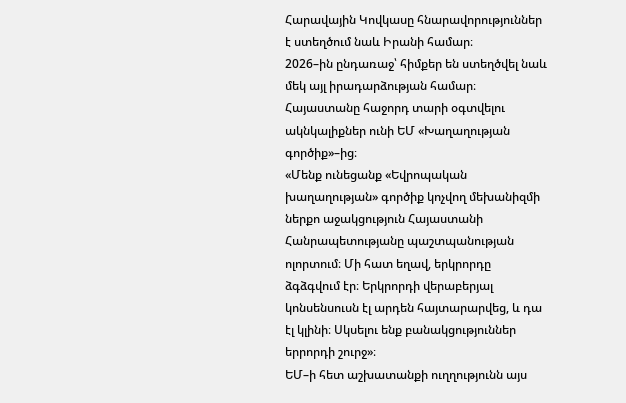Հարավային Կովկասը հնարավորություններ է ստեղծում նաև Իրանի համար։
2026–ին ընդառաջ՝ հիմքեր են ստեղծվել նաև մեկ այլ իրադարձության համար։ Հայաստանը հաջորդ տարի օգտվելու ակնկալիքներ ունի ԵՄ «Խաղաղության գործիք»–ից։
«Մենք ունեցանք «Եվրոպական խաղաղության» գործիք կոչվող մեխանիզմի ներքո աջակցություն Հայաստանի Հանրապետությանը պաշտպանության ոլորտում։ Մի հատ եղավ, երկրորդը ձգձգվում էր։ Երկրորդի վերաբերյալ կոնսենսուսն էլ արդեն հայտարարվեց, և դա էլ կլինի։ Սկսելու ենք բանակցություններ երրորդի շուրջ»։
ԵՄ–ի հետ աշխատանքի ուղղությունն այս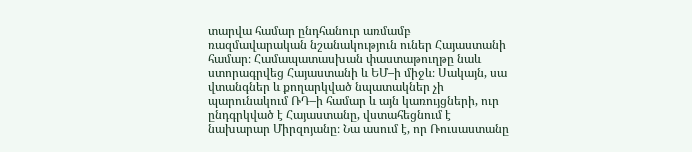տարվա համար ընդհանուր առմամբ ռազմավարական նշանակություն ուներ Հայաստանի համար։ Համապատասխան փաստաթուղթը նաև ստորագրվեց Հայաստանի և ԵՄ–ի միջև։ Սակայն, սա վտանգներ և քողարկված նպատակներ չի պարունակում ՌԴ–ի համար և այն կառույցների, ուր ընդգրկված է Հայաստանը, վստահեցնում է նախարար Միրզոյանը։ Նա ասում է, որ Ռուսաստանը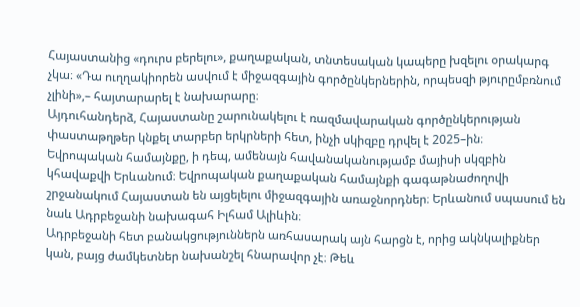Հայաստանից «դուրս բերելու», քաղաքական, տնտեսական կապերը խզելու օրակարգ չկա։ «Դա ուղղակիորեն ասվում է միջազգային գործընկերներին, որպեսզի թյուրըմբռնում չլինի»,– հայտարարել է նախարարը։
Այդուհանդերձ, Հայաստանը շարունակելու է ռազմավարական գործընկերության փաստաթղթեր կնքել տարբեր երկրների հետ, ինչի սկիզբը դրվել է 2025–ին։
Եվրոպական համայնքը, ի դեպ, ամենայն հավանականությամբ մայիսի սկզբին կհավաքվի Երևանում։ Եվրոպական քաղաքական համայնքի գագաթնաժողովի շրջանակում Հայաստան են այցելելու միջազգային առաջնորդներ։ Երևանում սպասում են նաև Ադրբեջանի նախագահ Իլհամ Ալիևին։
Ադրբեջանի հետ բանակցություններն առհասարակ այն հարցն է, որից ակնկալիքներ կան, բայց ժամկետներ նախանշել հնարավոր չէ։ Թեև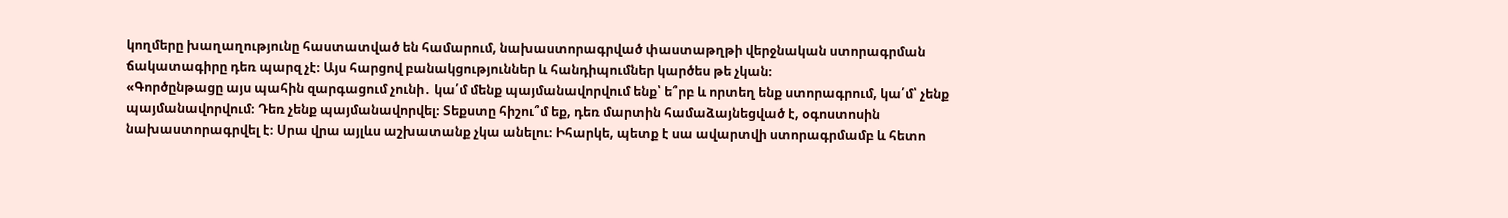կողմերը խաղաղությունը հաստատված են համարում, նախաստորագրված փաստաթղթի վերջնական ստորագրման ճակատագիրը դեռ պարզ չէ։ Այս հարցով բանակցություններ և հանդիպումներ կարծես թե չկան։
«Գործընթացը այս պահին զարգացում չունի․ կա՛մ մենք պայմանավորվում ենք՝ ե՞րբ և որտեղ ենք ստորագրում, կա՛մ՝ չենք պայմանավորվում։ Դեռ չենք պայմանավորվել։ Տեքստը հիշու՞մ եք, դեռ մարտին համաձայնեցված է, օգոստոսին նախաստորագրվել է։ Սրա վրա այլևս աշխատանք չկա անելու։ Իհարկե, պետք է սա ավարտվի ստորագրմամբ և հետո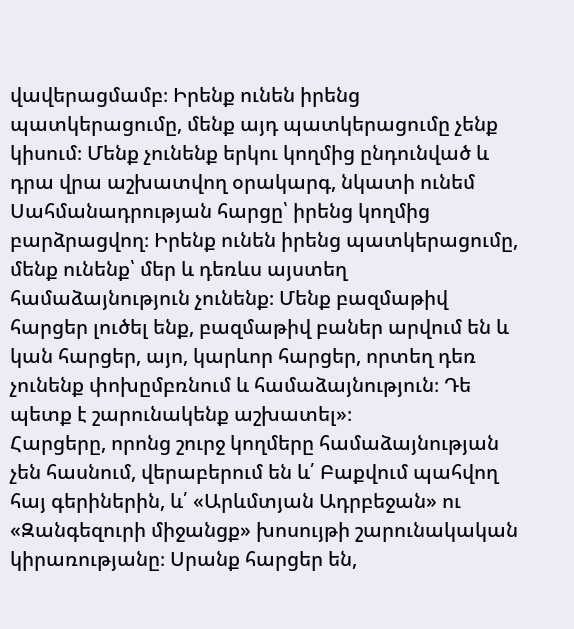վավերացմամբ։ Իրենք ունեն իրենց պատկերացումը, մենք այդ պատկերացումը չենք կիսում։ Մենք չունենք երկու կողմից ընդունված և դրա վրա աշխատվող օրակարգ, նկատի ունեմ Սահմանադրության հարցը՝ իրենց կողմից բարձրացվող։ Իրենք ունեն իրենց պատկերացումը, մենք ունենք՝ մեր և դեռևս այստեղ համաձայնություն չունենք։ Մենք բազմաթիվ հարցեր լուծել ենք, բազմաթիվ բաներ արվում են և կան հարցեր, այո, կարևոր հարցեր, որտեղ դեռ չունենք փոխըմբռնում և համաձայնություն։ Դե պետք է շարունակենք աշխատել»։
Հարցերը, որոնց շուրջ կողմերը համաձայնության չեն հասնում, վերաբերում են և՛ Բաքվում պահվող հայ գերիներին, և՛ «Արևմտյան Ադրբեջան» ու «Զանգեզուրի միջանցք» խոսույթի շարունակական կիրառությանը։ Սրանք հարցեր են,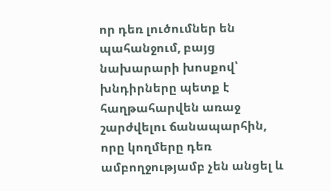որ դեռ լուծումներ են պահանջում, բայց նախարարի խոսքով՝ խնդիրները պետք է հաղթահարվեն առաջ շարժվելու ճանապարհին, որը կողմերը դեռ ամբողջությամբ չեն անցել և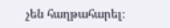չեն հաղթահարել։